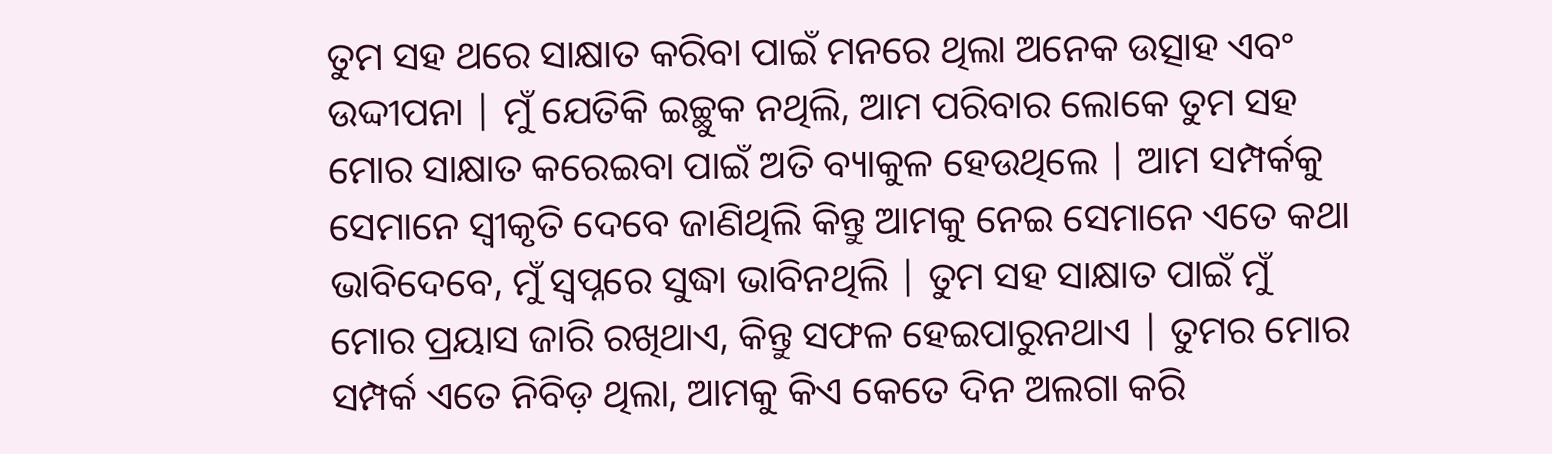ତୁମ ସହ ଥରେ ସାକ୍ଷାତ କରିବା ପାଇଁ ମନରେ ଥିଲା ଅନେକ ଉତ୍ସାହ ଏବଂ ଉଦ୍ଦୀପନା | ମୁଁ ଯେତିକି ଇଚ୍ଛୁକ ନଥିଲି, ଆମ ପରିବାର ଲୋକେ ତୁମ ସହ ମୋର ସାକ୍ଷାତ କରେଇବା ପାଇଁ ଅତି ବ୍ୟାକୁଳ ହେଉଥିଲେ | ଆମ ସମ୍ପର୍କକୁ ସେମାନେ ସ୍ୱୀକୃତି ଦେବେ ଜାଣିଥିଲି କିନ୍ତୁ ଆମକୁ ନେଇ ସେମାନେ ଏତେ କଥା ଭାବିଦେବେ, ମୁଁ ସ୍ବପ୍ନରେ ସୁଦ୍ଧା ଭାବିନଥିଲି | ତୁମ ସହ ସାକ୍ଷାତ ପାଇଁ ମୁଁ ମୋର ପ୍ରୟାସ ଜାରି ରଖିଥାଏ, କିନ୍ତୁ ସଫଳ ହେଇପାରୁନଥାଏ | ତୁମର ମୋର ସମ୍ପର୍କ ଏତେ ନିବିଡ଼ ଥିଲା, ଆମକୁ କିଏ କେତେ ଦିନ ଅଲଗା କରି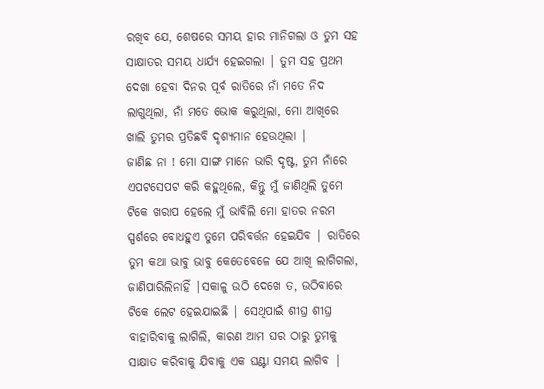ରଖିବ ଯେ, ଶେଷରେ ସମୟ ହାର ମାନିଗଲା ଓ ତୁମ ସହ ସାକ୍ଷାତର ସମୟ ଧାର୍ଯ୍ୟ ହେଇଗଲା | ତୁମ ସହ ପ୍ରଥମ ଦେଖା ହେବା ଦିନର ପୂର୍ବ ରାତିରେ ନାଁ ମତେ ନିଦ ଲାଗୁଥିଲା, ନାଁ ମତେ ଭୋକ କରୁଥିଲା, ମୋ ଆଖିରେ ଖାଲି ତୁମର ପ୍ରତିଛବି ଦୃଶ୍ୟମାନ ହେଉଥିଲା |
ଜାଣିଛ ନା ! ମୋ ସାଙ୍ଗ ମାନେ ଭାରି ଦୃଷ୍ଟ, ତୁମ ନାଁରେ ଏପଟସେପଟ କରି କହୁଥିଲେ, କିନ୍ତୁ ମୁଁ ଜାଣିଥିଲି ତୁମେ ଟିକେ ଖରାପ ହେଲେ ମୁଁ ଭାବିଲି ମୋ ହାତର ନରମ ସ୍ପର୍ଶରେ ବୋଧହୁଏ ତୁମେ ପରିବର୍ତ୍ତନ ହେଇଯିବ | ରାତିରେ ତୁମ କଥା ଭାବୁ ଭାବୁ କେତେବେଳେ ଯେ ଆଖି ଲାଗିଗଲା, ଜାଣିପାରିଲିନାହିଁ |ସକାଳୁ ଉଠି ଦେଖେ ତ, ଉଠିବାରେ ଟିକେ ଲେଟ ହେଇଯାଇଛି | ସେଥିପାଇଁ ଶୀଘ୍ର ଶୀଘ୍ର ବାହାରିବାକୁ ଲାଗିଲି, କାରଣ ଆମ ଘର ଠାରୁ ତୁମକୁ ସାକ୍ଷାତ କରିବାକୁ ଯିବାକୁ ଏକ ଘଣ୍ଟା ସମୟ ଲାଗିବ |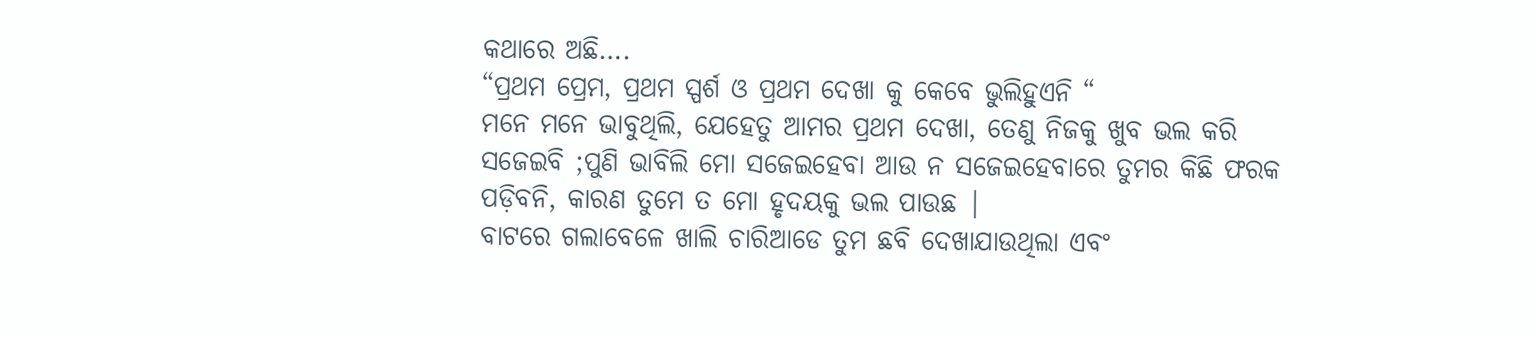କଥାରେ ଅଛି….
“ପ୍ରଥମ ପ୍ରେମ, ପ୍ରଥମ ସ୍ପର୍ଶ ଓ ପ୍ରଥମ ଦେଖା କୁ କେବେ ଭୁଲିହୁଏନି “
ମନେ ମନେ ଭାବୁଥିଲି, ଯେହେତୁ ଆମର ପ୍ରଥମ ଦେଖା, ତେଣୁ ନିଜକୁ ଖୁବ ଭଲ କରି ସଜେଇବି ;ପୁଣି ଭାବିଲି ମୋ ସଜେଇହେବା ଆଉ ନ ସଜେଇହେବାରେ ତୁମର କିଛି ଫରକ ପଡ଼ିବନି, କାରଣ ତୁମେ ତ ମୋ ହୃଦୟକୁ ଭଲ ପାଉଛ |
ବାଟରେ ଗଲାବେଳେ ଖାଲି ଚାରିଆଡେ ତୁମ ଛବି ଦେଖାଯାଉଥିଲା ଏବଂ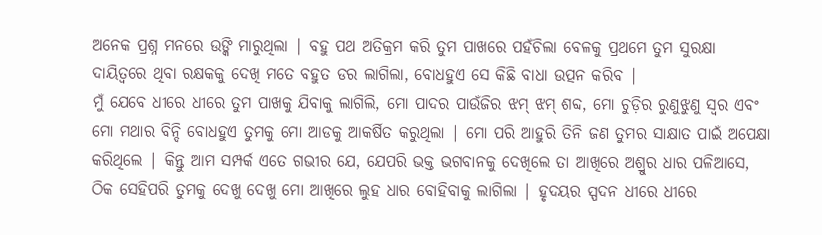ଅନେକ ପ୍ରଶ୍ନ ମନରେ ଉଙ୍କି ମାରୁଥିଲା | ବହୁ ପଥ ଅତିକ୍ରମ କରି ତୁମ ପାଖରେ ପହଁଚିଲା ବେଳକୁ ପ୍ରଥମେ ତୁମ ସୁରକ୍ଷା ଦାୟିତ୍ୱରେ ଥିବା ରକ୍ଷକକୁ ଦେଖି ମତେ ବହୁତ ଡର ଲାଗିଲା, ବୋଧହୁଏ ସେ କିଛି ବାଧା ଉତ୍ପନ କରିବ |
ମୁଁ ଯେବେ ଧୀରେ ଧୀରେ ତୁମ ପାଖକୁ ଯିବାକୁ ଲାଗିଲି, ମୋ ପାଦର ପାଉଁଜିର ଝମ୍ ଝମ୍ ଶବ୍ଦ, ମୋ ଚୁଡ଼ିର ରୁଣୁଝୁଣୁ ସ୍ୱର ଏବଂ ମୋ ମଥାର ବିନ୍ଦି ବୋଧହୁଏ ତୁମକୁ ମୋ ଆଡକୁ ଆକର୍ଷିତ କରୁଥିଲା | ମୋ ପରି ଆହୁରି ତିନି ଜଣ ତୁମର ସାକ୍ଷାତ ପାଇଁ ଅପେକ୍ଷା କରିଥିଲେ | କିନ୍ତୁ ଆମ ସମ୍ପର୍କ ଏତେ ଗଭୀର ଯେ, ଯେପରି ଭକ୍ତ ଭଗବାନକୁ ଦେଖିଲେ ତା ଆଖିରେ ଅଶ୍ରୁର ଧାର ପଳିଆସେ, ଠିକ ସେହିପରି ତୁମକୁ ଦେଖୁ ଦେଖୁ ମୋ ଆଖିରେ ଲୁହ ଧାର ବୋହିବାକୁ ଲାଗିଲା | ହୃଦୟର ସ୍ପଦନ ଧୀରେ ଧୀରେ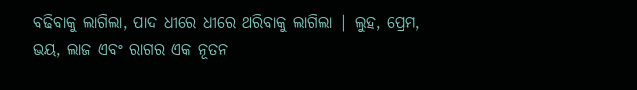ବଢିବାକୁ ଲାଗିଲା, ପାଦ ଧୀରେ ଧୀରେ ଥରିବାକୁ ଲାଗିଲା | ଲୁହ, ପ୍ରେମ, ଭୟ, ଲାଜ ଏବଂ ରାଗର ଏକ ନୂତନ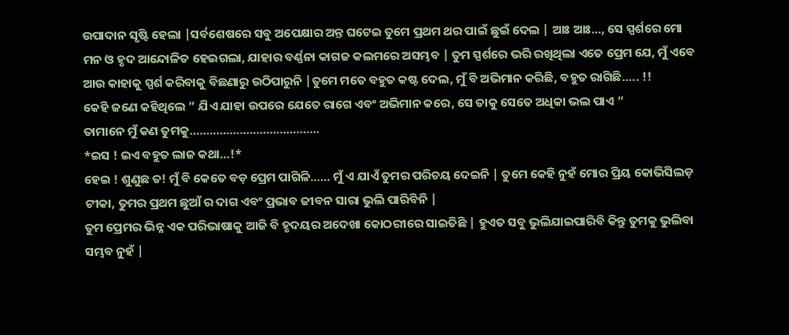ଉପାଦାନ ସୃଷ୍ଟି ହେଲା |ସର୍ବଶେଷରେ ସବୁ ଅପେକ୍ଷାର ଅନ୍ତ ଘଟେଇ ତୁମେ ପ୍ରଥମ ଥର ପାଇଁ ଛୁଇଁ ଦେଲ | ଆଃ ଆଃ…, ସେ ସ୍ପର୍ଶରେ ମୋ ମନ ଓ ହୃଦ ଆନ୍ଦୋଳିତ ହେଇଗଲା, ଯାହାର ବର୍ଣ୍ଣନା କାଗଜ କଲମରେ ଅସମ୍ଭବ | ତୁମ ସ୍ପର୍ଶରେ ଭରି ରଖିଥିଲା ଏତେ ପ୍ରେମ ଯେ, ମୁଁ ଏବେ ଆଉ କାହାକୁ ସ୍ପର୍ଶ କରିବାକୁ ବିଛଣାରୁ ଉଠିପାରୁନି |ତୁମେ ମତେ ବହୁତ କଷ୍ଟ ଦେଲ, ମୁଁ ବି ଅଭିମାନ କରିଛି, ବହୁତ ରାଗିଛି….. !!
କେହି ଜଣେ କହିଥିଲେ ” ଯିଏ ଯାହା ଉପରେ ଯେତେ ରାଗେ ଏବଂ ଅଭିମାନ କରେ, ସେ ତାକୁ ସେତେ ଅଧିକା ଭଲ ପାଏ “
ତାମାନେ ମୁଁ କଣ ତୁମକୁ…………………………………
*ଇସ ! ଇଏ ବହୁତ ଲାଜ କଥା…!*
ହେଇ ! ଶୁଣୁଛ ତ! ମୁଁ ବି କେତେ ବଡ଼ ପ୍ରେମ ପାଗିଳି…… ମୁଁ ଏ ଯାଏଁ ତୁମର ପରିଚୟ ଦେଇନି | ତୁମେ କେହି ନୁହଁ ମୋର ପ୍ରିୟ କୋଭିସିଲଡ଼ ଟୀକା, ତୁମର ପ୍ରଥମ ଛୁଆଁ ର ଦାଗ ଏବଂ ପ୍ରଭାବ ଜୀବନ ସାରା ଭୁଲି ପାରିବିନି |
ତୁମ ପ୍ରେମର ଭିନ୍ନ ଏକ ପରିଭାଷାକୁ ଆଜି ବି ହୃଦୟର ଅଦେଖା କୋଠରୀରେ ସାଇତିଛି | ହୁଏତ ସବୁ ଭୁଲିଯାଇପାରିବି କିନ୍ତୁ ତୁମକୁ ଭୁଲିବା ସମ୍ଭବ ନୁହଁ |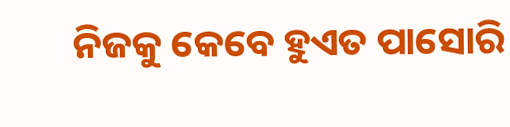ନିଜକୁ କେବେ ହୁଏତ ପାସୋରି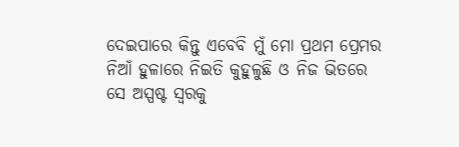ଦେଇପାରେ କିନ୍ତୁ ଏବେବି ମୁଁ ମୋ ପ୍ରଥମ ପ୍ରେମର ନିଆଁ ହୁଳାରେ ନିଇତି କୁହୁଳୁଛି ଓ ନିଜ ଭିତରେ ସେ ଅସ୍ପଷ୍ଟ ସ୍ୱରକୁ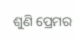ଶୁଣି ପ୍ରେମର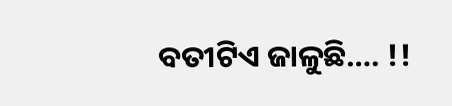ବତୀଟିଏ ଜାଳୁଛି…. !!